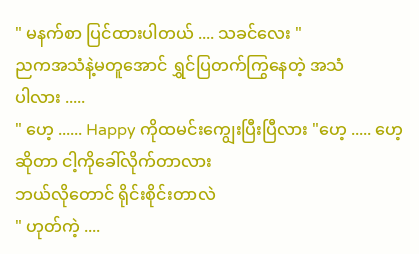" မနက်စာ ပြင်ထားပါတယ် .... သခင်လေး "
ညကအသံနဲ့မတူအောင် ရွှင်ပြတက်ကြွနေတဲ့ အသံ
ပါလား .....
" ဟေ့ ...... Happy ကိုထမင်းကျွေးပြီးပြီလား "ဟေ့ ..... ဟေ့ဆိုတာ ငါ့ကိုခေါ်လိုက်တာလား
ဘယ်လိုတောင် ရိုင်းစိုင်းတာလဲ
" ဟုတ်ကဲ့ ....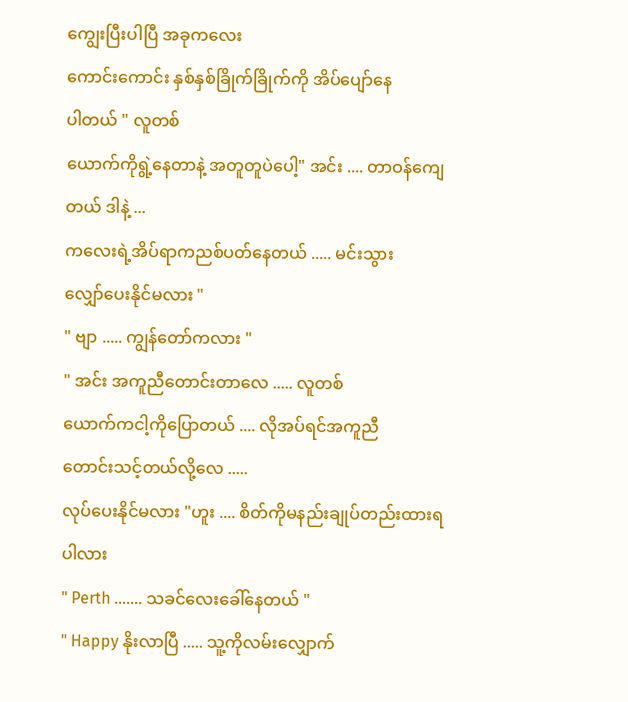ကျွေးပြီးပါပြီ အခုကလေး
ကောင်းကောင်း နှစ်နှစ်ခြိုက်ခြိုက်ကို အိပ်ပျော်နေ
ပါတယ် " လူတစ်
ယောက်ကိုရွဲ့နေတာနဲ့ အတူတူပဲပေါ့" အင်း .... တာဝန်ကျေတယ် ဒါနဲ့ ...
ကလေးရဲ့အိပ်ရာကညစ်ပတ်နေတယ် ..... မင်းသွား
လျှော်ပေးနိုင်မလား "
" ဗျာ ..... ကျွန်တော်ကလား "
" အင်း အကူညီတောင်းတာလေ ..... လူတစ်
ယောက်ကငါ့ကိုပြောတယ် .... လိုအပ်ရင်အကူညီ
တောင်းသင့်တယ်လို့လေ .....
လုပ်ပေးနိုင်မလား "ဟူး .... စိတ်ကိုမနည်းချုပ်တည်းထားရပါလား
" Perth ....... သခင်လေးခေါ်နေတယ် "
" Happy နိုးလာပြီ ..... သူ့ကိုလမ်းလျှောက်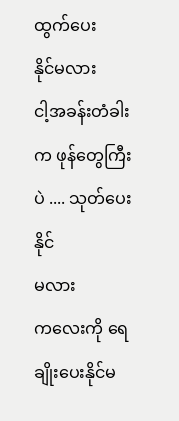ထွက်ပေး
နိုင်မလား
ငါ့အခန်းတံခါးက ဖုန်တွေကြီးပဲ .... သုတ်ပေးနိုင်
မလား
ကလေးကို ရေချိုးပေးနိုင်မ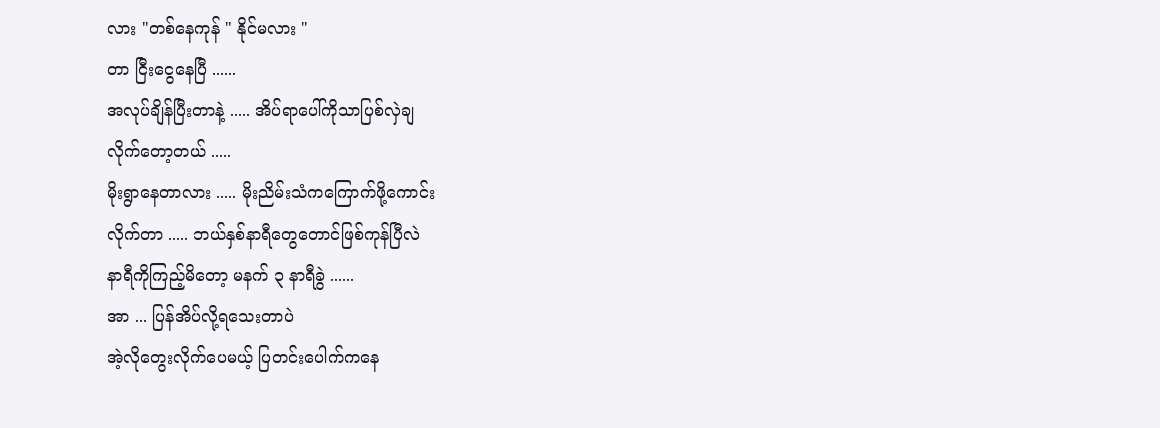လား "တစ်နေကုန် " နိုင်မလား "
တာ ငြီးငွေနေပြီ ......
အလုပ်ချိန်ပြီးတာနဲ့ ..... အိပ်ရာပေါ်ကိုသာပြစ်လှဲချ
လိုက်တော့တယ် .....
မိုးရွာနေတာလား ..... မိုးညိမ်းသံကကြောက်ဖို့ကောင်း
လိုက်တာ ..... ဘယ်နှစ်နာရီတွေတောင်ဖြစ်ကုန်ပြီလဲ
နာရီကိုကြည့်မိတော့ မနက် ၃ နာရီခွဲ ......
အာ ... ပြန်အိပ်လို့ရသေးတာပဲ
အဲ့လိုတွေးလိုက်ပေမယ့် ပြတင်းပေါက်ကနေ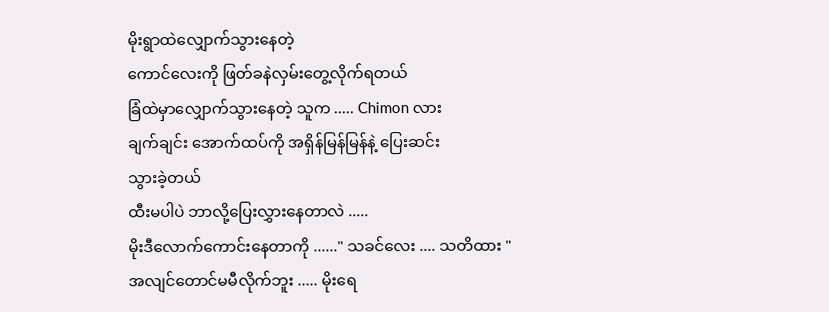မိုးရွာထဲလျှောက်သွားနေတဲ့
ကောင်လေးကို ဖြတ်ခနဲလှမ်းတွေ့လိုက်ရတယ်
ခြံထဲမှာလျှောက်သွားနေတဲ့ သူက ..... Chimon လား
ချက်ချင်း အောက်ထပ်ကို အရှိန်မြန်မြန်နဲ့ ပြေးဆင်း
သွားခဲ့တယ်
ထီးမပါပဲ ဘာလို့ပြေးလွှားနေတာလဲ .....
မိုးဒီလောက်ကောင်းနေတာကို ......" သခင်လေး .... သတိထား "
အလျင်တောင်မမီလိုက်ဘူး ..... မိုးရေ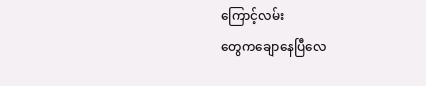ကြောင့်လမ်း
တွေကချောနေပြီလေ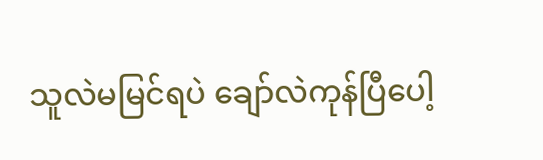သူလဲမမြင်ရပဲ ချော်လဲကုန်ပြီပေါ့